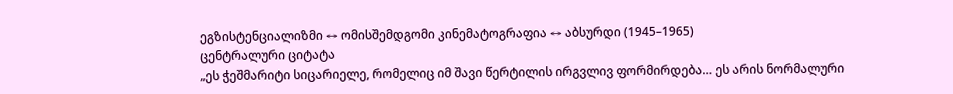ეგზისტენციალიზმი ↔ ომისშემდგომი კინემატოგრაფია ↔ აბსურდი (1945–1965)
ცენტრალური ციტატა
„ეს ჭეშმარიტი სიცარიელე, რომელიც იმ შავი წერტილის ირგვლივ ფორმირდება… ეს არის ნორმალური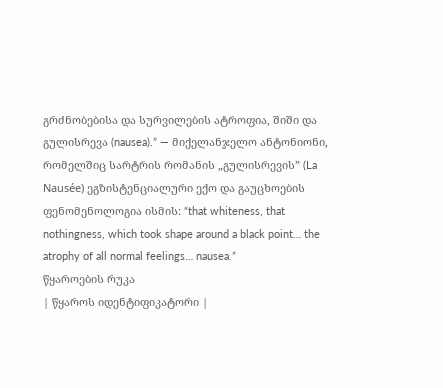გრძნობებისა და სურვილების ატროფია, შიში და გულისრევა (nausea).” — მიქელანჯელო ანტონიონი, რომელშიც სარტრის რომანის „გულისრევის” (La Nausée) ეგზისტენციალური ექო და გაუცხოების ფენომენოლოგია ისმის: “that whiteness, that nothingness, which took shape around a black point… the atrophy of all normal feelings… nausea.”
წყაროების რუკა
| წყაროს იდენტიფიკატორი |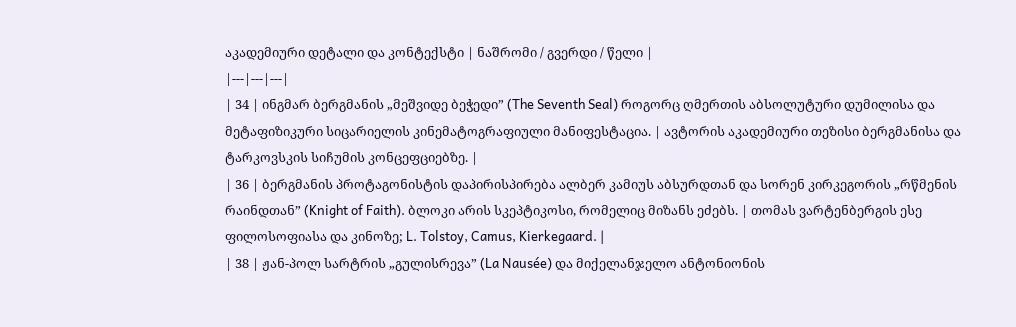აკადემიური დეტალი და კონტექსტი | ნაშრომი / გვერდი / წელი |
|---|---|---|
| 34 | ინგმარ ბერგმანის „მეშვიდე ბეჭედი” (The Seventh Seal) როგორც ღმერთის აბსოლუტური დუმილისა და მეტაფიზიკური სიცარიელის კინემატოგრაფიული მანიფესტაცია. | ავტორის აკადემიური თეზისი ბერგმანისა და ტარკოვსკის სიჩუმის კონცეფციებზე. |
| 36 | ბერგმანის პროტაგონისტის დაპირისპირება ალბერ კამიუს აბსურდთან და სორენ კირკეგორის „რწმენის რაინდთან” (Knight of Faith). ბლოკი არის სკეპტიკოსი, რომელიც მიზანს ეძებს. | თომას ვარტენბერგის ესე ფილოსოფიასა და კინოზე; L. Tolstoy, Camus, Kierkegaard. |
| 38 | ჟან-პოლ სარტრის „გულისრევა” (La Nausée) და მიქელანჯელო ანტონიონის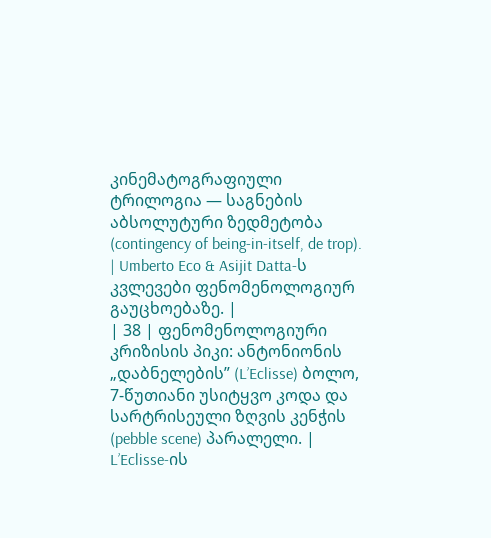კინემატოგრაფიული ტრილოგია — საგნების აბსოლუტური ზედმეტობა (contingency of being-in-itself, de trop). | Umberto Eco & Asijit Datta-ს კვლევები ფენომენოლოგიურ გაუცხოებაზე. |
| 38 | ფენომენოლოგიური კრიზისის პიკი: ანტონიონის „დაბნელების” (L’Eclisse) ბოლო, 7-წუთიანი უსიტყვო კოდა და სარტრისეული ზღვის კენჭის (pebble scene) პარალელი. | L’Eclisse-ის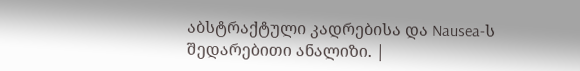აბსტრაქტული კადრებისა და Nausea-ს შედარებითი ანალიზი. |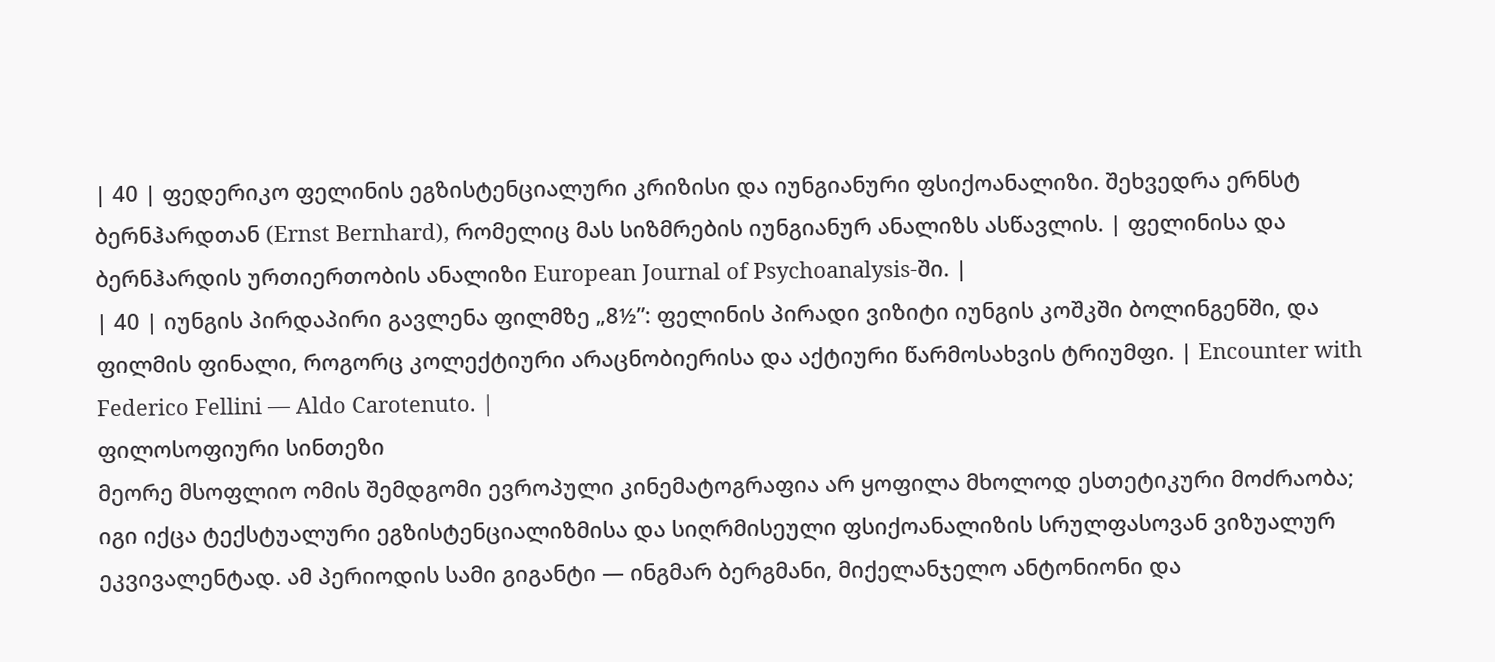| 40 | ფედერიკო ფელინის ეგზისტენციალური კრიზისი და იუნგიანური ფსიქოანალიზი. შეხვედრა ერნსტ ბერნჰარდთან (Ernst Bernhard), რომელიც მას სიზმრების იუნგიანურ ანალიზს ასწავლის. | ფელინისა და ბერნჰარდის ურთიერთობის ანალიზი European Journal of Psychoanalysis-ში. |
| 40 | იუნგის პირდაპირი გავლენა ფილმზე „8½”: ფელინის პირადი ვიზიტი იუნგის კოშკში ბოლინგენში, და ფილმის ფინალი, როგორც კოლექტიური არაცნობიერისა და აქტიური წარმოსახვის ტრიუმფი. | Encounter with Federico Fellini — Aldo Carotenuto. |
ფილოსოფიური სინთეზი
მეორე მსოფლიო ომის შემდგომი ევროპული კინემატოგრაფია არ ყოფილა მხოლოდ ესთეტიკური მოძრაობა; იგი იქცა ტექსტუალური ეგზისტენციალიზმისა და სიღრმისეული ფსიქოანალიზის სრულფასოვან ვიზუალურ ეკვივალენტად. ამ პერიოდის სამი გიგანტი — ინგმარ ბერგმანი, მიქელანჯელო ანტონიონი და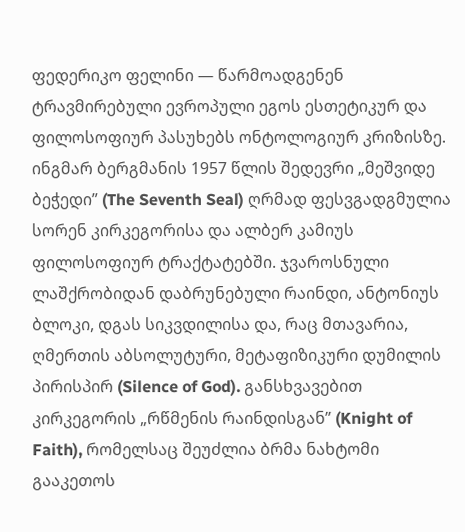ფედერიკო ფელინი — წარმოადგენენ ტრავმირებული ევროპული ეგოს ესთეტიკურ და ფილოსოფიურ პასუხებს ონტოლოგიურ კრიზისზე. ინგმარ ბერგმანის 1957 წლის შედევრი „მეშვიდე ბეჭედი” (The Seventh Seal) ღრმად ფესვგადგმულია სორენ კირკეგორისა და ალბერ კამიუს ფილოსოფიურ ტრაქტატებში. ჯვაროსნული ლაშქრობიდან დაბრუნებული რაინდი, ანტონიუს ბლოკი, დგას სიკვდილისა და, რაც მთავარია, ღმერთის აბსოლუტური, მეტაფიზიკური დუმილის პირისპირ (Silence of God). განსხვავებით კირკეგორის „რწმენის რაინდისგან” (Knight of Faith), რომელსაც შეუძლია ბრმა ნახტომი გააკეთოს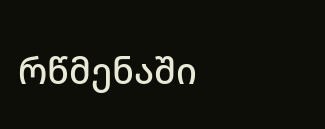რწმენაში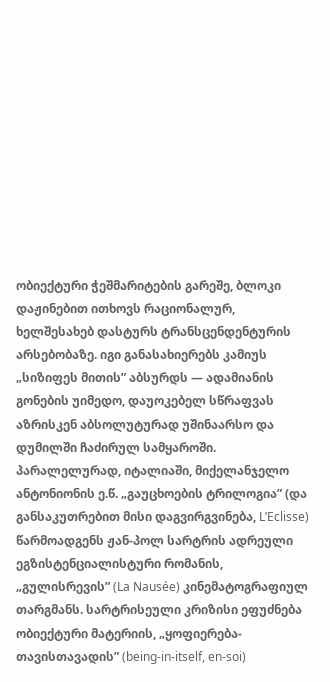ობიექტური ჭეშმარიტების გარეშე, ბლოკი დაჟინებით ითხოვს რაციონალურ, ხელშესახებ დასტურს ტრანსცენდენტურის არსებობაზე. იგი განასახიერებს კამიუს „სიზიფეს მითის” აბსურდს — ადამიანის გონების უიმედო, დაუოკებელ სწრაფვას აზრისკენ აბსოლუტურად უშინაარსო და დუმილში ჩაძირულ სამყაროში.
პარალელურად, იტალიაში, მიქელანჯელო ანტონიონის ე.წ. „გაუცხოების ტრილოგია” (და განსაკუთრებით მისი დაგვირგვინება, L’Eclisse) წარმოადგენს ჟან-პოლ სარტრის ადრეული ეგზისტენციალისტური რომანის, „გულისრევის” (La Nausée) კინემატოგრაფიულ თარგმანს. სარტრისეული კრიზისი ეფუძნება ობიექტური მატერიის, „ყოფიერება-თავისთავადის” (being-in-itself, en-soi)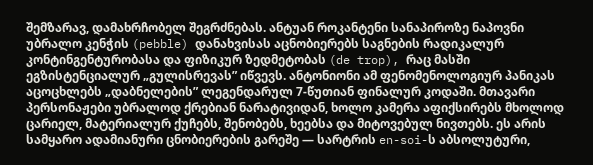შემზარავ, დამახრჩობელ შეგრძნებას. ანტუან როკანტენი სანაპიროზე ნაპოვნი უბრალო კენჭის (pebble) დანახვისას აცნობიერებს საგნების რადიკალურ კონტინგენტურობასა და ფიზიკურ ზედმეტობას (de trop), რაც მასში ეგზისტენციალურ „გულისრევას” იწვევს. ანტონიონი ამ ფენომენოლოგიურ პანიკას აცოცხლებს „დაბნელების” ლეგენდარულ 7-წუთიან ფინალურ კოდაში. მთავარი პერსონაჟები უბრალოდ ქრებიან ნარატივიდან, ხოლო კამერა აფიქსირებს მხოლოდ ცარიელ, მატერიალურ ქუჩებს, შენობებს, ხეებსა და მიტოვებულ ნივთებს. ეს არის სამყარო ადამიანური ცნობიერების გარეშე — სარტრის en-soi-ს აბსოლუტური,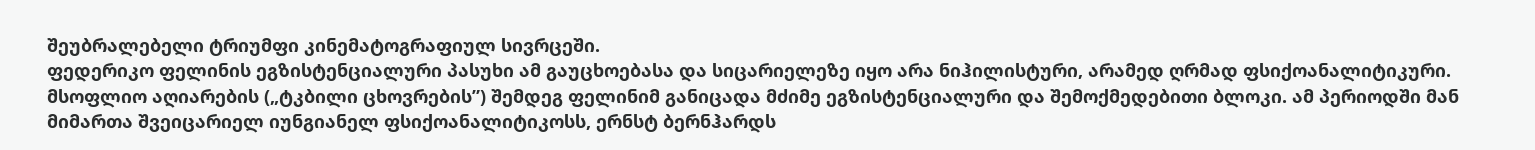შეუბრალებელი ტრიუმფი კინემატოგრაფიულ სივრცეში.
ფედერიკო ფელინის ეგზისტენციალური პასუხი ამ გაუცხოებასა და სიცარიელეზე იყო არა ნიჰილისტური, არამედ ღრმად ფსიქოანალიტიკური. მსოფლიო აღიარების („ტკბილი ცხოვრების”) შემდეგ ფელინიმ განიცადა მძიმე ეგზისტენციალური და შემოქმედებითი ბლოკი. ამ პერიოდში მან მიმართა შვეიცარიელ იუნგიანელ ფსიქოანალიტიკოსს, ერნსტ ბერნჰარდს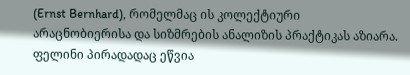(Ernst Bernhard), რომელმაც ის კოლექტიური არაცნობიერისა და სიზმრების ანალიზის პრაქტიკას აზიარა. ფელინი პირადადაც ეწვია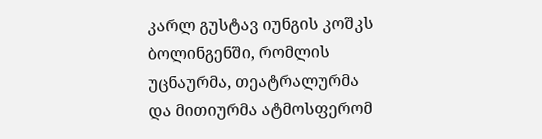კარლ გუსტავ იუნგის კოშკს ბოლინგენში, რომლის უცნაურმა, თეატრალურმა და მითიურმა ატმოსფერომ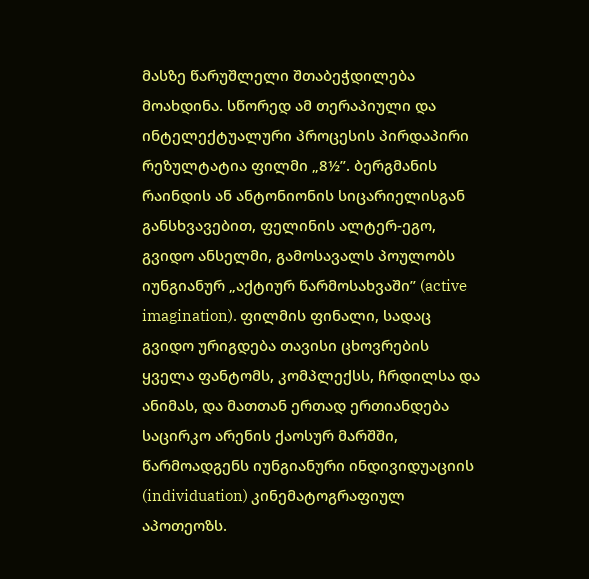მასზე წარუშლელი შთაბეჭდილება მოახდინა. სწორედ ამ თერაპიული და ინტელექტუალური პროცესის პირდაპირი რეზულტატია ფილმი „8½”. ბერგმანის რაინდის ან ანტონიონის სიცარიელისგან განსხვავებით, ფელინის ალტერ-ეგო, გვიდო ანსელმი, გამოსავალს პოულობს იუნგიანურ „აქტიურ წარმოსახვაში” (active imagination). ფილმის ფინალი, სადაც გვიდო ურიგდება თავისი ცხოვრების ყველა ფანტომს, კომპლექსს, ჩრდილსა და ანიმას, და მათთან ერთად ერთიანდება საცირკო არენის ქაოსურ მარშში, წარმოადგენს იუნგიანური ინდივიდუაციის (individuation) კინემატოგრაფიულ აპოთეოზს.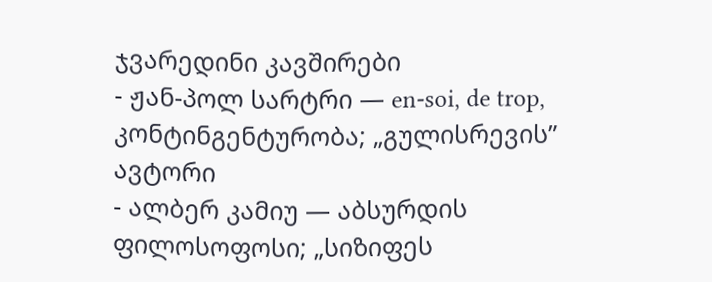ჯვარედინი კავშირები
- ჟან-პოლ სარტრი — en-soi, de trop, კონტინგენტურობა; „გულისრევის” ავტორი
- ალბერ კამიუ — აბსურდის ფილოსოფოსი; „სიზიფეს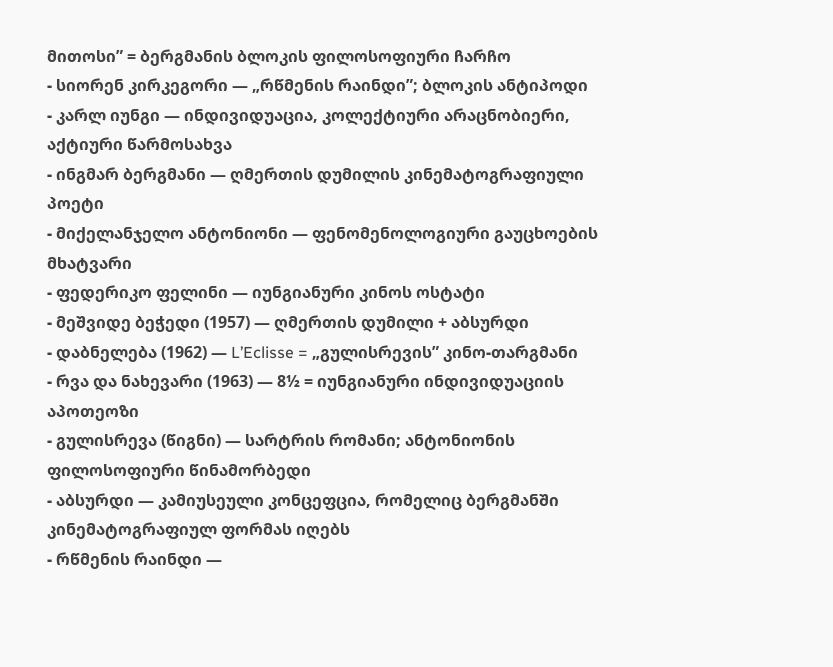მითოსი” = ბერგმანის ბლოკის ფილოსოფიური ჩარჩო
- სიორენ კირკეგორი — „რწმენის რაინდი”; ბლოკის ანტიპოდი
- კარლ იუნგი — ინდივიდუაცია, კოლექტიური არაცნობიერი, აქტიური წარმოსახვა
- ინგმარ ბერგმანი — ღმერთის დუმილის კინემატოგრაფიული პოეტი
- მიქელანჯელო ანტონიონი — ფენომენოლოგიური გაუცხოების მხატვარი
- ფედერიკო ფელინი — იუნგიანური კინოს ოსტატი
- მეშვიდე ბეჭედი (1957) — ღმერთის დუმილი + აბსურდი
- დაბნელება (1962) — L’Eclisse = „გულისრევის” კინო-თარგმანი
- რვა და ნახევარი (1963) — 8½ = იუნგიანური ინდივიდუაციის აპოთეოზი
- გულისრევა (წიგნი) — სარტრის რომანი; ანტონიონის ფილოსოფიური წინამორბედი
- აბსურდი — კამიუსეული კონცეფცია, რომელიც ბერგმანში კინემატოგრაფიულ ფორმას იღებს
- რწმენის რაინდი —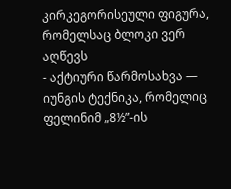კირკეგორისეული ფიგურა, რომელსაც ბლოკი ვერ აღწევს
- აქტიური წარმოსახვა — იუნგის ტექნიკა, რომელიც ფელინიმ „8½”-ის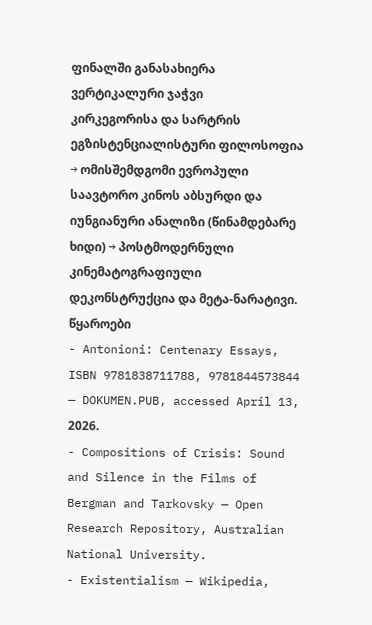ფინალში განასახიერა
ვერტიკალური ჯაჭვი
კირკეგორისა და სარტრის ეგზისტენციალისტური ფილოსოფია → ომისშემდგომი ევროპული საავტორო კინოს აბსურდი და იუნგიანური ანალიზი (წინამდებარე ხიდი) → პოსტმოდერნული კინემატოგრაფიული დეკონსტრუქცია და მეტა-ნარატივი.
წყაროები
- Antonioni: Centenary Essays, ISBN 9781838711788, 9781844573844 — DOKUMEN.PUB, accessed April 13, 2026.
- Compositions of Crisis: Sound and Silence in the Films of Bergman and Tarkovsky — Open Research Repository, Australian National University.
- Existentialism — Wikipedia,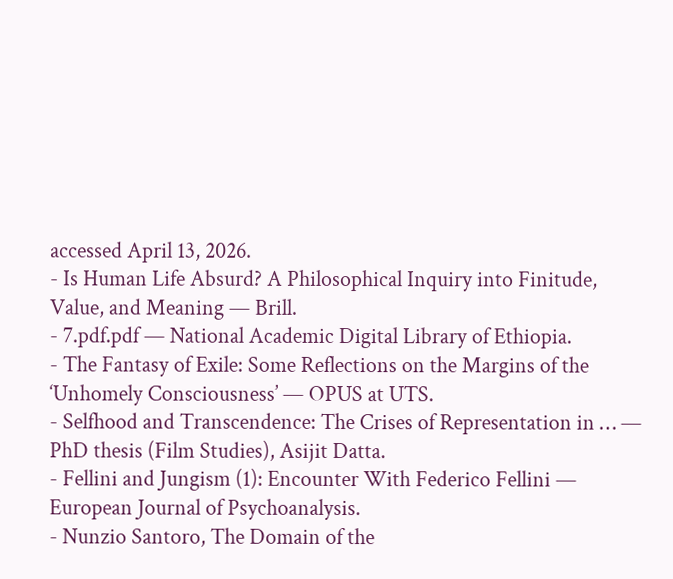accessed April 13, 2026.
- Is Human Life Absurd? A Philosophical Inquiry into Finitude, Value, and Meaning — Brill.
- 7.pdf.pdf — National Academic Digital Library of Ethiopia.
- The Fantasy of Exile: Some Reflections on the Margins of the ‘Unhomely Consciousness’ — OPUS at UTS.
- Selfhood and Transcendence: The Crises of Representation in … — PhD thesis (Film Studies), Asijit Datta.
- Fellini and Jungism (1): Encounter With Federico Fellini — European Journal of Psychoanalysis.
- Nunzio Santoro, The Domain of the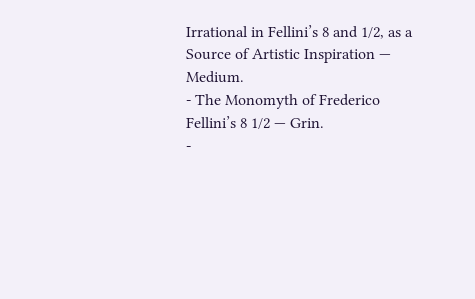Irrational in Fellini’s 8 and 1/2, as a Source of Artistic Inspiration — Medium.
- The Monomyth of Frederico Fellini’s 8 1/2 — Grin.
-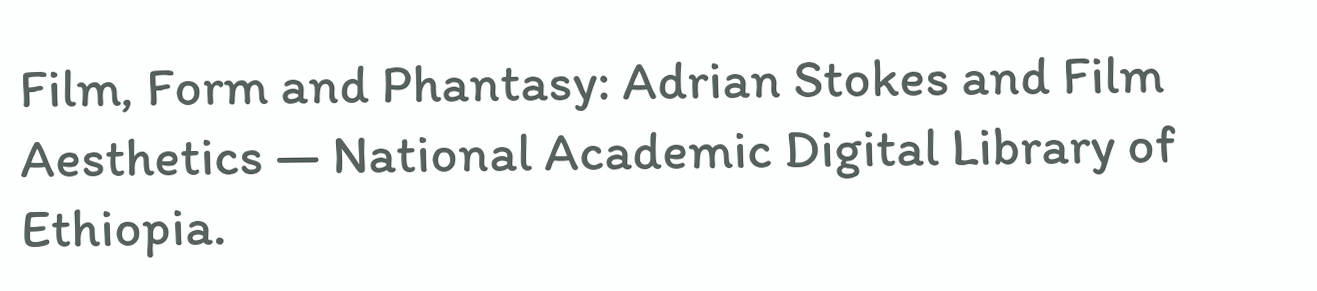Film, Form and Phantasy: Adrian Stokes and Film Aesthetics — National Academic Digital Library of Ethiopia.